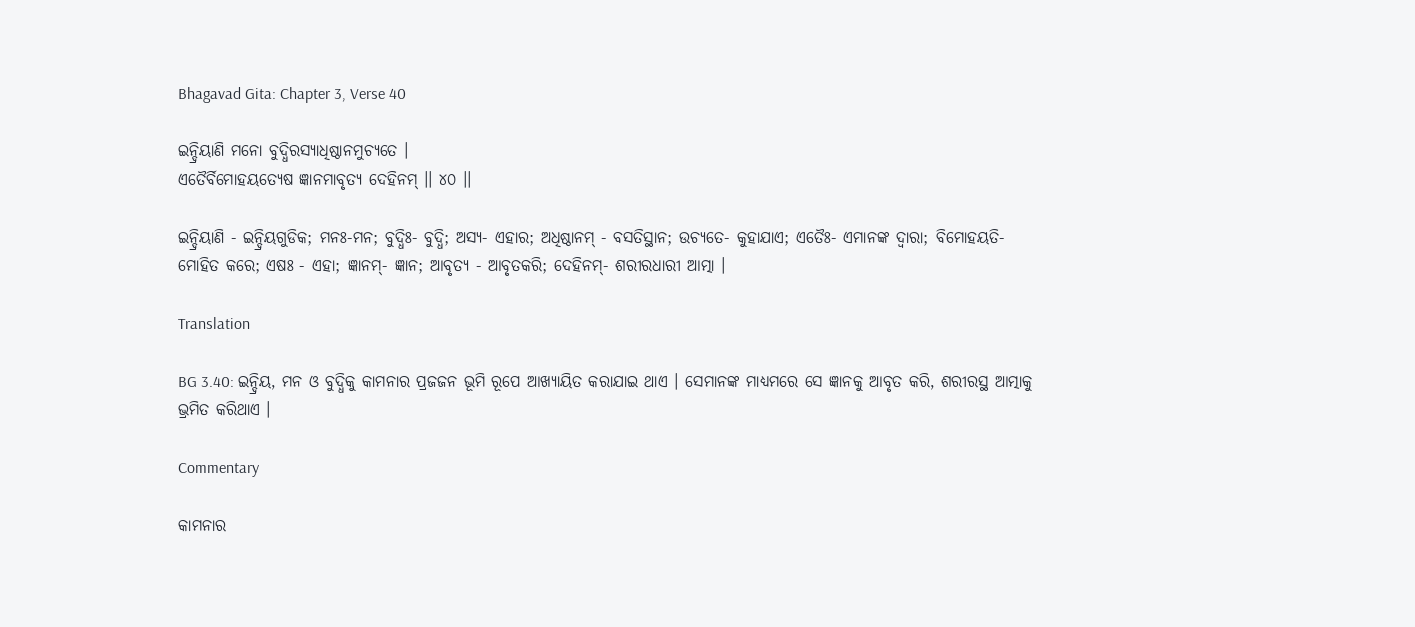Bhagavad Gita: Chapter 3, Verse 40

ଇନ୍ଦ୍ରିୟାଣି ମନୋ ବୁଦ୍ଧିରସ୍ୟାଧିଷ୍ଠାନମୁଚ୍ୟତେ ।
ଏତୈର୍ବିମୋହୟତ୍ୟେଷ ଜ୍ଞାନମାବୃତ୍ୟ ଦେହିନମ୍ ।। ୪୦ ।।

ଇନ୍ଦ୍ରିୟାଣି - ଇନ୍ଦ୍ରିୟଗୁଡିକ; ମନଃ-ମନ; ବୁଦ୍ଧିଃ- ବୁଦ୍ଧି; ଅସ୍ୟ- ଏହାର; ଅଧିଷ୍ଠାନମ୍ - ବସତିସ୍ଥାନ; ଉଚ୍ୟତେ- କୁହାଯାଏ; ଏତୈଃ- ଏମାନଙ୍କ ଦ୍ୱାରା; ବିମୋହୟତି- ମୋହିତ କରେ; ଏଷଃ - ଏହା; ଜ୍ଞାନମ୍‌- ଜ୍ଞାନ; ଆବୃତ୍ୟ - ଆବୃତକରି; ଦେହିନମ୍‌- ଶରୀରଧାରୀ ଆତ୍ମା ।

Translation

BG 3.40: ଇନ୍ଦ୍ରିୟ, ମନ ଓ ବୁଦ୍ଧିକୁ କାମନାର ପ୍ରଜଜନ ଭୂମି ରୂପେ ଆଖ୍ୟାୟିତ କରାଯାଇ ଥାଏ । ସେମାନଙ୍କ ମାଧ୍ୟମରେ ସେ ଜ୍ଞାନକୁ ଆବୃତ କରି, ଶରୀରସ୍ଥ ଆତ୍ମାକୁ ଭ୍ରମିତ କରିଥାଏ ।

Commentary

କାମନାର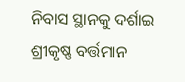ନିବାସ ସ୍ଥାନକୁ ଦର୍ଶାଇ ଶ୍ରୀକୃଷ୍ଣ ବର୍ତ୍ତମାନ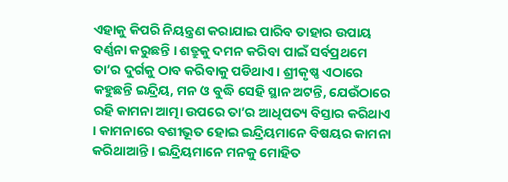ଏହାକୁ କିପରି ନିୟନ୍ତ୍ରଣ କରାଯାଇ ପାରିବ ତାହାର ଉପାୟ ବର୍ଣ୍ଣନା କରୁଛନ୍ତି । ଶତ୍ରୁକୁ ଦମନ କରିବା ପାଇଁ ସର୍ବପ୍ରଥମେ ତା’ର ଦୁର୍ଗକୁ ଠାବ କରିବାକୁ ପଡିଥାଏ । ଶ୍ରୀକୃଷ୍ଣ ଏଠାରେ କହୁଛନ୍ତି ଇନ୍ଦ୍ରିୟ, ମନ ଓ ବୁଦ୍ଧି ସେହି ସ୍ଥାନ ଅଟନ୍ତି, ଯେଉଁଠାରେ ରହି କାମନା ଆତ୍ମା ଉପରେ ତା’ର ଆଧିପତ୍ୟ ବିସ୍ତାର କରିଥାଏ । କାମନାରେ ବଶୀଭୂତ ହୋଇ ଇନ୍ଦ୍ରିୟମାନେ ବିଷୟର କାମନା କରିଥାଆନ୍ତି । ଇନ୍ଦ୍ରିୟମାନେ ମନକୁ ମୋହିତ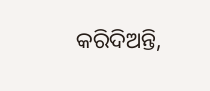କରିଦିଅନ୍ତି,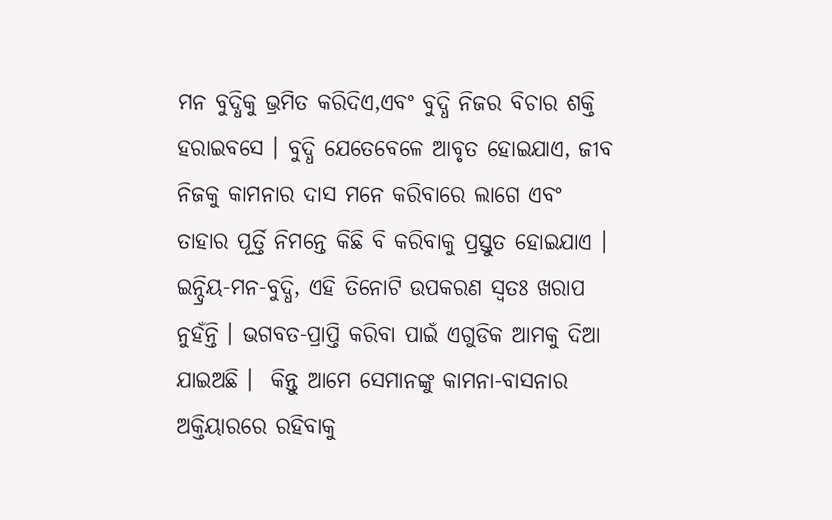ମନ ବୁଦ୍ଧିକୁ ଭ୍ରମିତ କରିଦିଏ,ଏବଂ ବୁଦ୍ଧି ନିଜର ବିଚାର ଶକ୍ତି ହରାଇବସେ । ବୁଦ୍ଧି ଯେତେବେଳେ ଆବୃତ ହୋଇଯାଏ, ଜୀବ ନିଜକୁ କାମନାର ଦାସ ମନେ କରିବାରେ ଲାଗେ ଏବଂ ତାହାର ପୂର୍ତ୍ତି ନିମନ୍ତେ କିଛି ବି କରିବାକୁ ପ୍ରସ୍ତୁତ ହୋଇଯାଏ । ଇନ୍ଦ୍ରିୟ-ମନ-ବୁଦ୍ଧି, ଏହି ତିନୋଟି ଉପକରଣ ସ୍ୱତଃ ଖରାପ ନୁହଁନ୍ତି । ଭଗବତ-ପ୍ରାପ୍ତି କରିବା ପାଇଁ ଏଗୁଡିକ ଆମକୁ ଦିଆ ଯାଇଅଛି ।  କିନ୍ତୁ ଆମେ ସେମାନଙ୍କୁ କାମନା-ବାସନାର ଅକ୍ତିୟାରରେ ରହିବାକୁ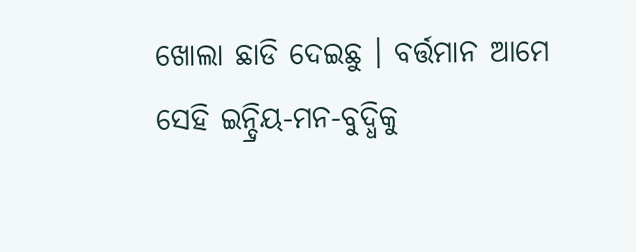ଖୋଲା ଛାଡି ଦେଇଛୁ । ବର୍ତ୍ତମାନ ଆମେ ସେହି ଇନ୍ଦ୍ରିୟ-ମନ-ବୁଦ୍ଧିକୁ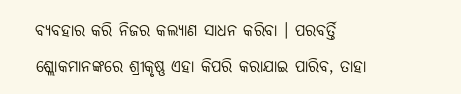ବ୍ୟବହାର କରି ନିଜର କଲ୍ୟାଣ ସାଧନ କରିବା । ପରବର୍ତ୍ତି ଶ୍ଲୋକମାନଙ୍କରେ ଶ୍ରୀକୃଷ୍ଣ ଏହା କିପରି କରାଯାଇ ପାରିବ, ତାହା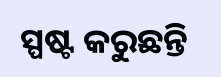ସ୍ପଷ୍ଟ କରୁଛନ୍ତି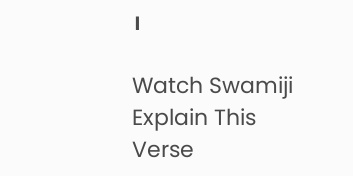।

Watch Swamiji Explain This Verse